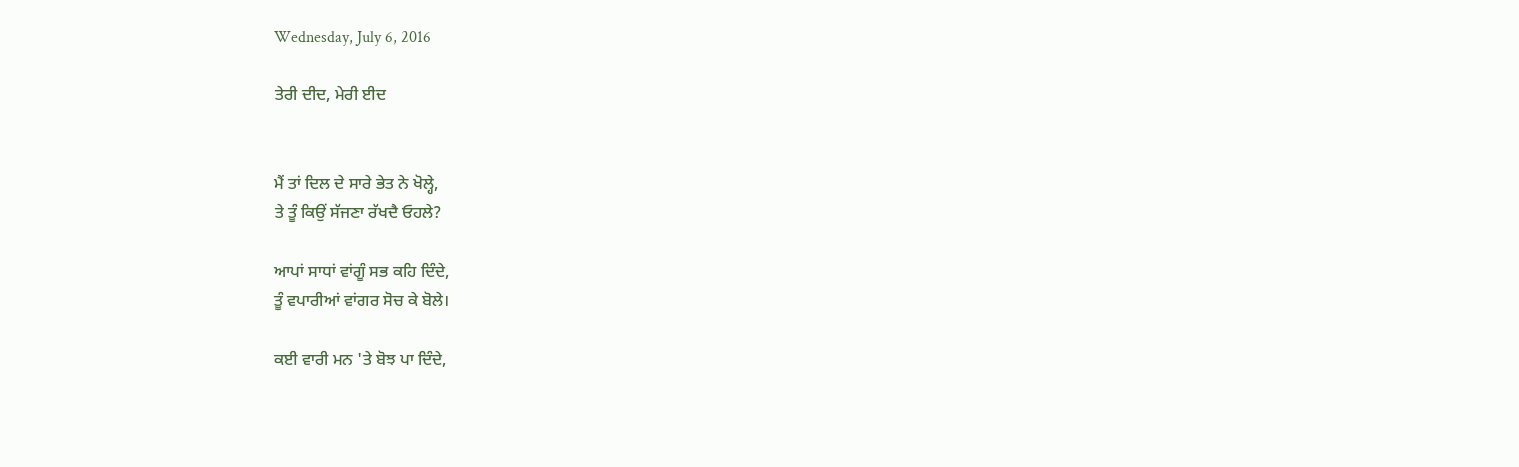Wednesday, July 6, 2016

ਤੇਰੀ ਦੀਦ, ਮੇਰੀ ਈਦ


ਮੈਂ ਤਾਂ ਦਿਲ ਦੇ ਸਾਰੇ ਭੇਤ ਨੇ ਖੋਲ੍ਹੇ,
ਤੇ ਤੂੰ ਕਿਉਂ ਸੱਜਣਾ ਰੱਖਦੈ ਓਹਲੇ?

ਆਪਾਂ ਸਾਧਾਂ ਵਾਂਗੂੰ ਸਭ ਕਹਿ ਦਿੰਦੇ,
ਤੂੰ ਵਪਾਰੀਆਂ ਵਾਂਗਰ ਸੋਚ ਕੇ ਬੋਲੇ।

ਕਈ ਵਾਰੀ ਮਨ 'ਤੇ ਬੋਝ ਪਾ ਦਿੰਦੇ,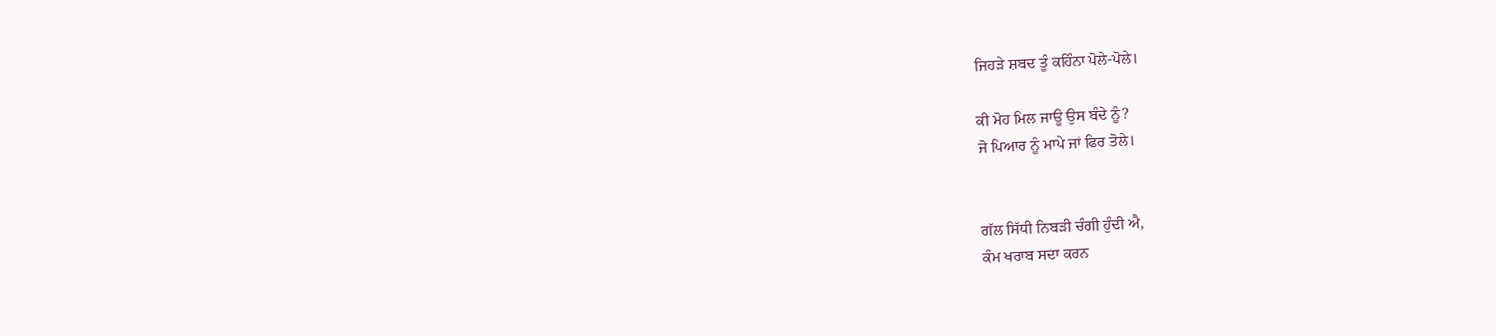ਜਿਹੜੇ ਸ਼ਬਦ ਤੂੰ ਕਹਿੰਨਾ ਪੋਲੇ-ਪੋਲੇ।

ਕੀ ਮੋਹ ਮਿਲ ਜਾਊ ਉਸ ਬੰਦੇ ਨੂੰ?
ਜੋ ਪਿਆਰ ਨੂੰ ਮਾਪੇ ਜਾਂ ਫਿਰ ਤੋਲੇ।


ਗੱਲ ਸਿੱਧੀ ਨਿਬੜੀ ਚੰਗੀ ਹੁੰਦੀ ਐ,
ਕੰਮ ਖਰਾਬ ਸਦਾ ਕਰਨ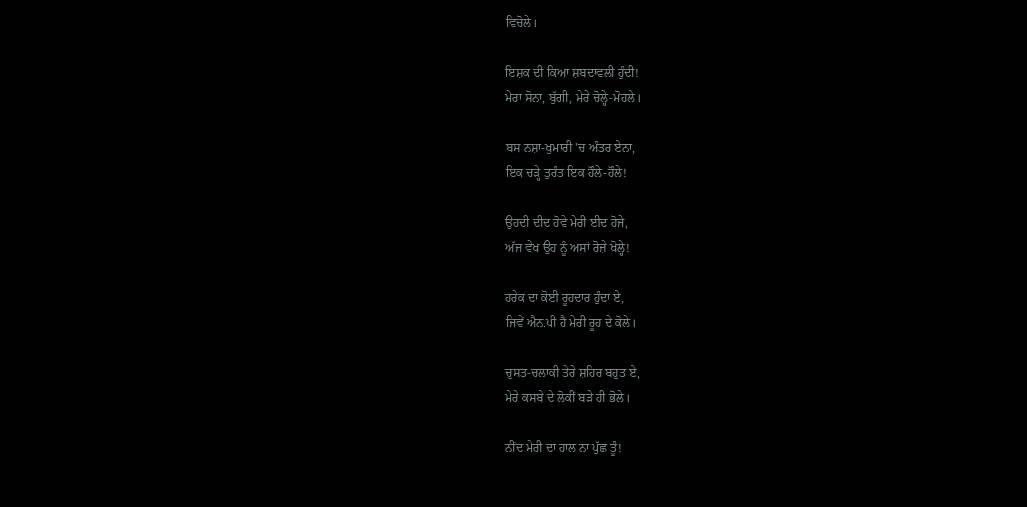ਵਿਚੋਲੇ।

ਇਸ਼ਕ ਦੀ ਕਿਆ ਸ਼ਬਦਾਵਲੀ ਹੁੰਦੀ!
ਮੇਰਾ ਸੋਨਾ, ਬੁੱਗੀ, ਮੇਰੇ ਚੋਲ੍ਹੇ-ਮੋਹਲੇ।

ਬਸ ਨਸ਼ਾ-ਖੁਮਾਰੀ 'ਚ ਅੰਤਰ ਏਨਾ,
ਇਕ ਚੜ੍ਹੇ ਤੁਰੰਤ ਇਕ ਹੌਲੇ-ਹੌਲੇ!

ਉਹਦੀ ਦੀਦ ਹੋਵੇ ਮੇਰੀ ਈਦ ਹੋਜੇ,
ਅੱਜ ਵੇਖ ਉਹ ਨੂੰ ਅਸਾਂ ਰੋਜ਼ੇ ਖੋਲ੍ਹੇ!

ਹਰੇਕ ਦਾ ਕੋਈ ਰੂਹਦਾਰ ਹੁੰਦਾ ਏ,
ਜਿਵੇਂ ਐਨ.ਪੀ ਹੈ ਮੇਰੀ ਰੂਹ ਦੇ ਕੋਲੇ।

ਚੁਸਤ-ਚਲਾਕੀ ਤੇਰੇ ਸ਼ਹਿਰ ਬਹੁਤ ਏ,
ਮੇਰੇ ਕਸਬੇ ਦੇ ਲੋਕੀਂ ਬੜੇ ਹੀ ਭੋਲੇ।

ਨੀਂਦ ਮੇਰੀ ਦਾ ਹਾਲ ਨਾ ਪੁੱਛ ਤੂੰ!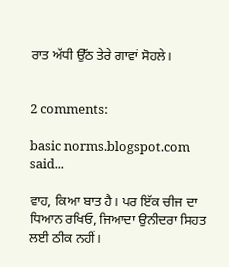ਰਾਤ ਅੱਧੀ ਉੱਠ ਤੇਰੇ ਗਾਵਾਂ ਸੋਹਲੇ।


2 comments:

basic norms.blogspot.com said...

ਵਾਹ, ਕਿਆ ਬਾਤ ਹੈ। ਪਰ ਇੱਕ ਚੀਜ ਦਾ ਧਿਆਨ ਰਖਿਓ, ਜਿਆਦਾ ਉਨੀਦਰਾ ਸਿਹਤ ਲਈ ਠੀਕ ਨਹੀਂ।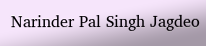Narinder Pal Singh Jagdeo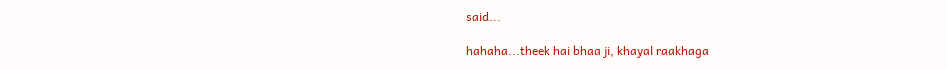said...

hahaha...theek hai bhaa ji, khayal raakhaga